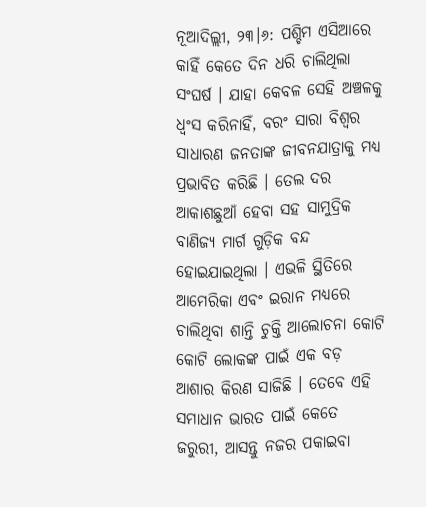ନୂଆଦିଲ୍ଲୀ, ୨୩।୬: ପଶ୍ଚିମ ଏସିଆରେ କାହିଁ କେତେ ଦିନ ଧରି ଚାଲିଥିଲା ସଂଘର୍ଷ । ଯାହା କେବଳ ସେହି ଅଞ୍ଚଳକୁ ଧ୍ୱଂସ କରିନାହିଁ, ବରଂ ସାରା ବିଶ୍ୱର ସାଧାରଣ ଜନତାଙ୍କ ଜୀବନଯାତ୍ରାକୁ ମଧ୍ୟ ପ୍ରଭାବିତ କରିଛି । ତେଲ ଦର ଆକାଶଛୁଆଁ ହେବା ସହ ସାମୁଦ୍ରିକ ବାଣିଜ୍ୟ ମାର୍ଗ ଗୁଡ଼ିକ ବନ୍ଦ ହୋଇଯାଇଥିଲା । ଏଭଳି ସ୍ଥିତିରେ ଆମେରିକା ଏବଂ ଇରାନ ମଧ୍ୟରେ ଚାଲିଥିବା ଶାନ୍ତି ଚୁକ୍ତି ଆଲୋଚନା କୋଟି କୋଟି ଲୋକଙ୍କ ପାଇଁ ଏକ ବଡ଼ ଆଶାର କିରଣ ସାଜିଛି । ତେବେ ଏହି ସମାଧାନ ଭାରତ ପାଇଁ କେତେ ଜରୁରୀ, ଆସନ୍ତୁ ନଜର ପକାଇବା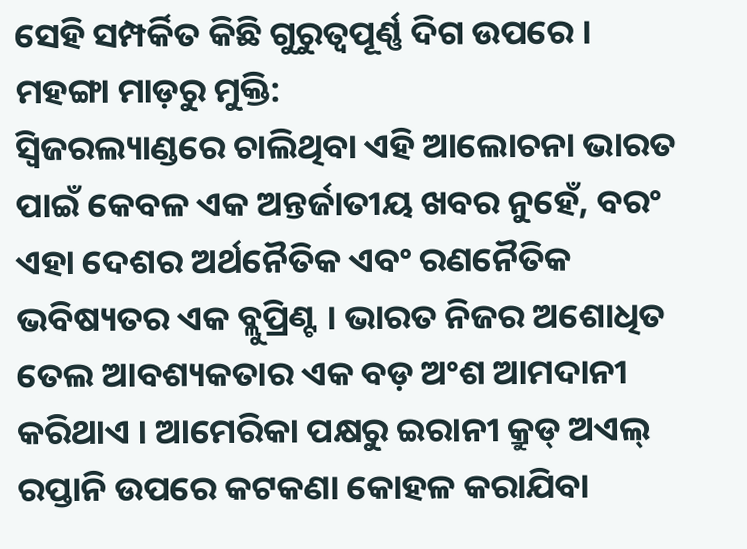ସେହି ସମ୍ପର୍କିତ କିଛି ଗୁରୁତ୍ୱପୂର୍ଣ୍ଣ ଦିଗ ଉପରେ ।
ମହଙ୍ଗା ମାଡ଼ରୁ ମୁକ୍ତି:
ସ୍ୱିଜରଲ୍ୟାଣ୍ଡରେ ଚାଲିଥିବା ଏହି ଆଲୋଚନା ଭାରତ ପାଇଁ କେବଳ ଏକ ଅନ୍ତର୍ଜାତୀୟ ଖବର ନୁହେଁ, ବରଂ ଏହା ଦେଶର ଅର୍ଥନୈତିକ ଏବଂ ରଣନୈତିକ ଭବିଷ୍ୟତର ଏକ ବ୍ଲୁପ୍ରିଣ୍ଟ । ଭାରତ ନିଜର ଅଶୋଧିତ ତେଲ ଆବଶ୍ୟକତାର ଏକ ବଡ଼ ଅଂଶ ଆମଦାନୀ କରିଥାଏ । ଆମେରିକା ପକ୍ଷରୁ ଇରାନୀ କ୍ରୁଡ୍ ଅଏଲ୍ ରପ୍ତାନି ଉପରେ କଟକଣା କୋହଳ କରାଯିବା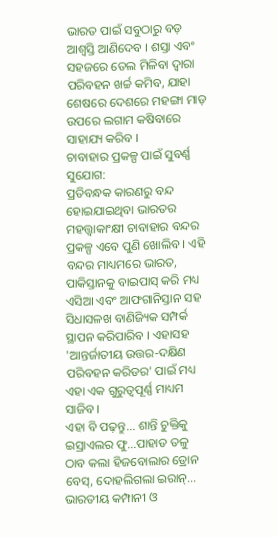ଭାରତ ପାଇଁ ସବୁଠାରୁ ବଡ଼ ଆଶ୍ୱସ୍ତି ଆଣିଦେବ । ଶସ୍ତା ଏବଂ ସହଜରେ ତେଲ ମିଳିବା ଦ୍ୱାରା ପରିବହନ ଖର୍ଚ୍ଚ କମିବ, ଯାହା ଶେଷରେ ଦେଶରେ ମହଙ୍ଗା ମାଡ଼ ଉପରେ ଲଗାମ କଷିବାରେ ସାହାଯ୍ୟ କରିବ ।
ଚାବାହାର ପ୍ରକଳ୍ପ ପାଇଁ ସୁବର୍ଣ୍ଣ ସୁଯୋଗ:
ପ୍ରତିବନ୍ଧକ କାରଣରୁ ବନ୍ଦ ହୋଇଯାଇଥିବା ଭାରତର ମହତ୍ତ୍ୱାକାଂକ୍ଷୀ ଚାବାହାର ବନ୍ଦର ପ୍ରକଳ୍ପ ଏବେ ପୁଣି ଖୋଲିବ । ଏହି ବନ୍ଦର ମାଧ୍ୟମରେ ଭାରତ, ପାକିସ୍ତାନକୁ ବାଇପାସ୍ କରି ମଧ୍ୟ ଏସିଆ ଏବଂ ଆଫଗାନିସ୍ତାନ ସହ ସିଧାସଳଖ ବାଣିଜ୍ୟିକ ସମ୍ପର୍କ ସ୍ଥାପନ କରିପାରିବ । ଏହାସହ 'ଆନ୍ତର୍ଜାତୀୟ ଉତ୍ତର-ଦକ୍ଷିଣ ପରିବହନ କରିଡର' ପାଇଁ ମଧ୍ୟ ଏହା ଏକ ଗୁରୁତ୍ୱପୂର୍ଣ୍ଣ ମାଧ୍ୟମ ସାଜିବ ।
ଏହା ବି ପଢ଼ନ୍ତୁ... ଶାନ୍ତି ଚୁକ୍ତିକୁ ଇସ୍ରାଏଲର ଫୁ…ପାହାଡ ତଳୁ ଠାବ କଲା ହିଜବୋଲାର ଡ୍ରୋନ ବେସ୍, ଦୋହଲିଗଲା ଇରାନ୍…
ଭାରତୀୟ କମ୍ପାନୀ ଓ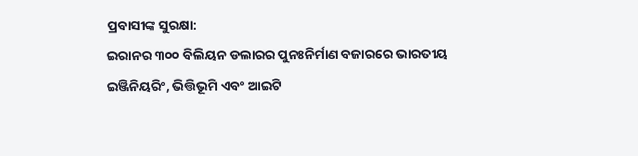ପ୍ରବାସୀଙ୍କ ସୁରକ୍ଷା:
ଇରାନର ୩୦୦ ବିଲିୟନ ଡଲାରର ପୁନଃନିର୍ମାଣ ବଜାରରେ ଭାରତୀୟ ଇଞ୍ଜିନିୟରିଂ, ଭିତ୍ତିଭୂମି ଏବଂ ଆଇଟି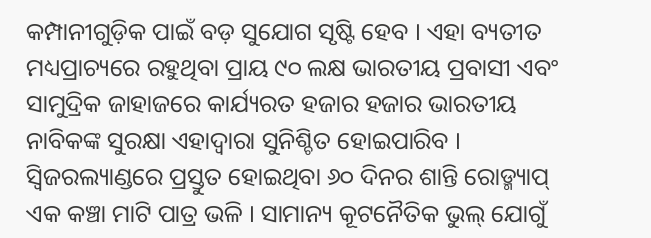କମ୍ପାନୀଗୁଡ଼ିକ ପାଇଁ ବଡ଼ ସୁଯୋଗ ସୃଷ୍ଟି ହେବ । ଏହା ବ୍ୟତୀତ ମଧ୍ୟପ୍ରାଚ୍ୟରେ ରହୁଥିବା ପ୍ରାୟ ୯୦ ଲକ୍ଷ ଭାରତୀୟ ପ୍ରବାସୀ ଏବଂ ସାମୁଦ୍ରିକ ଜାହାଜରେ କାର୍ଯ୍ୟରତ ହଜାର ହଜାର ଭାରତୀୟ ନାବିକଙ୍କ ସୁରକ୍ଷା ଏହାଦ୍ୱାରା ସୁନିଶ୍ଚିତ ହୋଇପାରିବ । ସ୍ୱିଜରଲ୍ୟାଣ୍ଡରେ ପ୍ରସ୍ତୁତ ହୋଇଥିବା ୬୦ ଦିନର ଶାନ୍ତି ରୋଡ୍ମ୍ୟାପ୍ ଏକ କଞ୍ଚା ମାଟି ପାତ୍ର ଭଳି । ସାମାନ୍ୟ କୂଟନୈତିକ ଭୁଲ୍ ଯୋଗୁଁ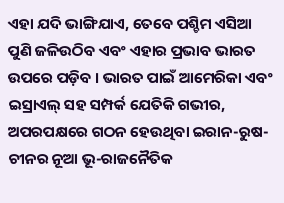ଏହା ଯଦି ଭାଙ୍ଗିଯାଏ, ତେବେ ପଶ୍ଚିମ ଏସିଆ ପୁଣି ଜଳିଉଠିବ ଏବଂ ଏହାର ପ୍ରଭାବ ଭାରତ ଉପରେ ପଡ଼ିବ । ଭାରତ ପାଇଁ ଆମେରିକା ଏବଂ ଇସ୍ରାଏଲ୍ ସହ ସମ୍ପର୍କ ଯେତିକି ଗଭୀର, ଅପରପକ୍ଷରେ ଗଠନ ହେଉଥିବା ଇରାନ-ରୁଷ-ଚୀନର ନୂଆ ଭୂ-ରାଜନୈତିକ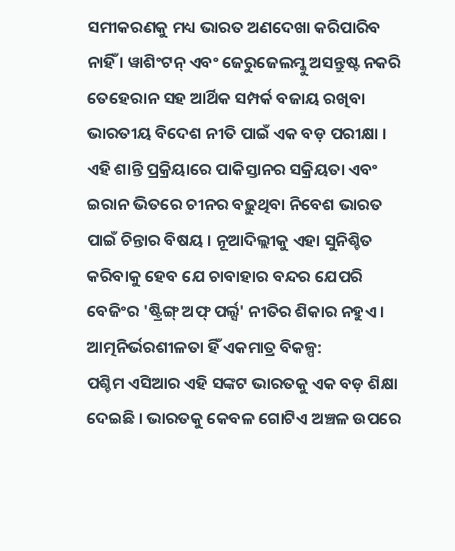ସମୀକରଣକୁ ମଧ୍ୟ ଭାରତ ଅଣଦେଖା କରିପାରିବ ନାହିଁ । ୱାଶିଂଟନ୍ ଏବଂ ଜେରୁଜେଲମ୍କୁ ଅସନ୍ତୁଷ୍ଟ ନକରି ତେହେରାନ ସହ ଆର୍ଥିକ ସମ୍ପର୍କ ବଜାୟ ରଖିବା ଭାରତୀୟ ବିଦେଶ ନୀତି ପାଇଁ ଏକ ବଡ଼ ପରୀକ୍ଷା । ଏହି ଶାନ୍ତି ପ୍ରକ୍ରିୟାରେ ପାକିସ୍ତାନର ସକ୍ରିୟତା ଏବଂ ଇରାନ ଭିତରେ ଚୀନର ବଢ଼ୁଥିବା ନିବେଶ ଭାରତ ପାଇଁ ଚିନ୍ତାର ବିଷୟ । ନୂଆଦିଲ୍ଲୀକୁ ଏହା ସୁନିଶ୍ଚିତ କରିବାକୁ ହେବ ଯେ ଚାବାହାର ବନ୍ଦର ଯେପରି ବେଜିଂର 'ଷ୍ଟ୍ରିଙ୍ଗ୍ ଅଫ୍ ପର୍ଲ୍ସ' ନୀତିର ଶିକାର ନହୁଏ ।
ଆତ୍ମନିର୍ଭରଶୀଳତା ହିଁ ଏକମାତ୍ର ବିକଳ୍ପ:
ପଶ୍ଚିମ ଏସିଆର ଏହି ସଙ୍କଟ ଭାରତକୁ ଏକ ବଡ଼ ଶିକ୍ଷା ଦେଇଛି । ଭାରତକୁ କେବଳ ଗୋଟିଏ ଅଞ୍ଚଳ ଉପରେ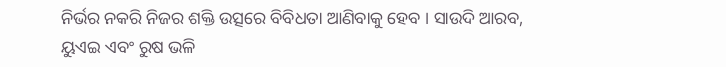ନିର୍ଭର ନକରି ନିଜର ଶକ୍ତି ଉତ୍ସରେ ବିବିଧତା ଆଣିବାକୁ ହେବ । ସାଉଦି ଆରବ, ୟୁଏଇ ଏବଂ ରୁଷ ଭଳି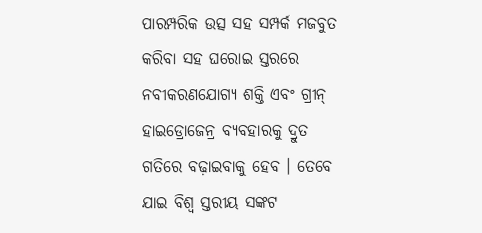ପାରମ୍ପରିକ ଉତ୍ସ ସହ ସମ୍ପର୍କ ମଜବୁତ କରିବା ସହ ଘରୋଇ ସ୍ତରରେ ନବୀକରଣଯୋଗ୍ୟ ଶକ୍ତି ଏବଂ ଗ୍ରୀନ୍ ହାଇଡ୍ରୋଜେନ୍ର ବ୍ୟବହାରକୁ ଦ୍ରୁତ ଗତିରେ ବଢ଼ାଇବାକୁ ହେବ । ତେବେ ଯାଇ ବିଶ୍ୱ ସ୍ତରୀୟ ସଙ୍କଟ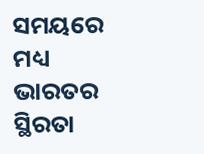ସମୟରେ ମଧ୍ୟ ଭାରତର ସ୍ଥିରତା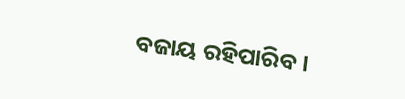ବଜାୟ ରହିପାରିବ ।